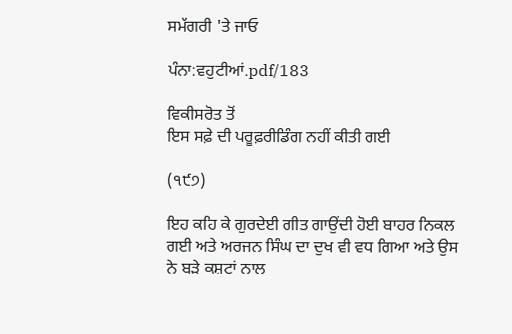ਸਮੱਗਰੀ 'ਤੇ ਜਾਓ

ਪੰਨਾ:ਵਹੁਟੀਆਂ.pdf/183

ਵਿਕੀਸਰੋਤ ਤੋਂ
ਇਸ ਸਫ਼ੇ ਦੀ ਪਰੂਫ਼ਰੀਡਿੰਗ ਨਹੀਂ ਕੀਤੀ ਗਈ

(੧੯੭)

ਇਹ ਕਹਿ ਕੇ ਗੁਰਦੇਈ ਗੀਤ ਗਾਉਂਦੀ ਹੋਈ ਬਾਹਰ ਨਿਕਲ ਗਈ ਅਤੇ ਅਰਜਨ ਸਿੰਘ ਦਾ ਦੁਖ ਵੀ ਵਧ ਗਿਆ ਅਤੇ ਉਸ ਨੇ ਬੜੇ ਕਸ਼ਟਾਂ ਨਾਲ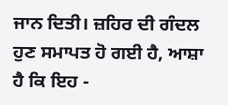ਜਾਨ ਦਿਤੀ। ਜ਼ਹਿਰ ਦੀ ਗੰਦਲ ਹੁਣ ਸਮਾਪਤ ਹੋ ਗਈ ਹੈ, ਆਸ਼ਾ ਹੈ ਕਿ ਇਹ -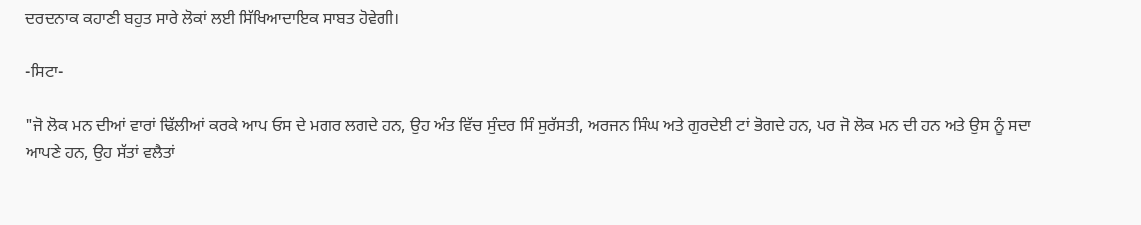ਦਰਦਨਾਕ ਕਹਾਣੀ ਬਹੁਤ ਸਾਰੇ ਲੋਕਾਂ ਲਈ ਸਿੱਖਿਆਦਾਇਕ ਸਾਬਤ ਹੋਵੇਗੀ।

-ਸਿਟਾ-

"ਜੋ ਲੋਕ ਮਨ ਦੀਆਂ ਵਾਰਾਂ ਢਿੱਲੀਆਂ ਕਰਕੇ ਆਪ ਓਸ ਦੇ ਮਗਰ ਲਗਦੇ ਹਨ, ਉਹ ਅੰਤ ਵਿੱਚ ਸੁੰਦਰ ਸਿੰ ਸੁਰੱਸਤੀ, ਅਰਜਨ ਸਿੰਘ ਅਤੇ ਗੁਰਦੇਈ ਟਾਂ ਭੋਗਦੇ ਹਨ, ਪਰ ਜੋ ਲੋਕ ਮਨ ਦੀ ਹਨ ਅਤੇ ਉਸ ਨੂੰ ਸਦਾ ਆਪਣੇ ਹਨ, ਉਹ ਸੱਤਾਂ ਵਲੈਤਾਂ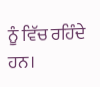ਨੂੰ ਵਿੱਚ ਰਹਿੰਦੇ ਹਨ।